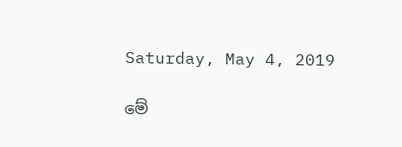Saturday, May 4, 2019

මේ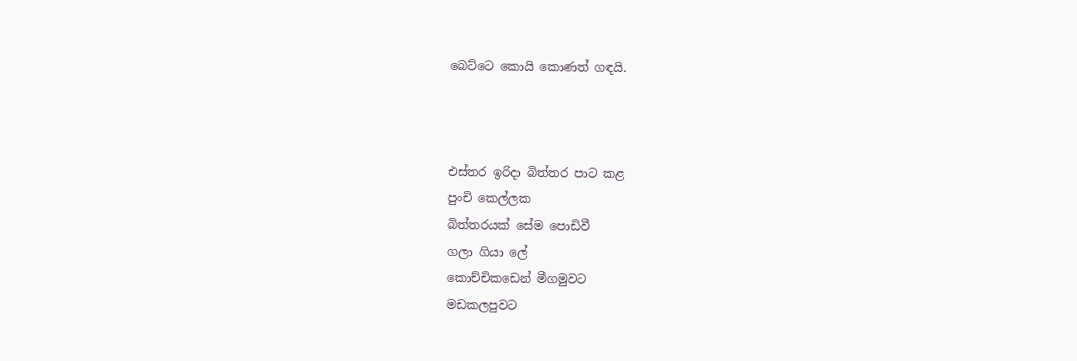බෙට්ටෙ කොයි කොණත් ගඳයි.



එස්තර ඉරිදා බිත්තර පාට කළ
පුංචි කෙල්ලක
බිත්තරයක් සේම පොඩිවී
ගලා ගියා ලේ
කොච්චිකඩෙන් මීගමුවට
මඩකලපුවට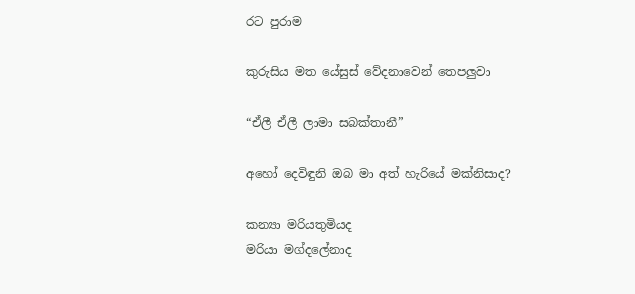රට පුරාම

කුරුසිය මත යේසුස් වේදනාවෙන් තෙපලුවා

“ඒලී ඒලී ලාමා සබක්තානී”

අහෝ දෙවිඳුනි ඔබ මා අත් හැරියේ මක්නිසාද?

කන්‍යා මරියතුමියද
මරියා මග්දලේනාද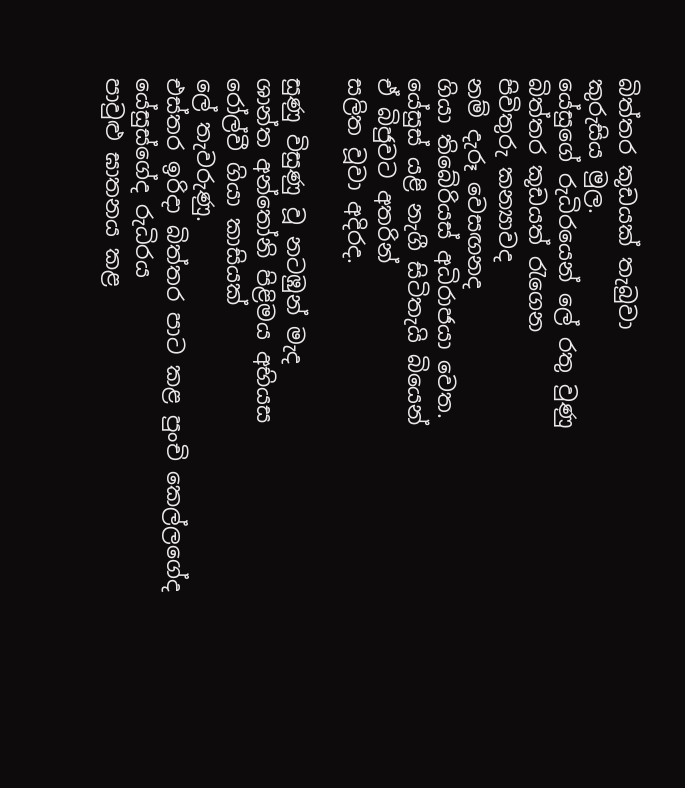බිත්තර කූඩයක් තැබුවා
කුරුසිය මුල.
යේසුගේ රුධිරයෙන් ලේ රතු වුණු
බිත්තර කූඩයත් රැගෙන
පිවිතුරු කන්‍යාවද
නම් දැරූ වෙසඟනද
ගියා තිබේරියස් අධිරාජයා වෙත.
යේසුස් යළි නැගී සිටිතැයි බියෙන්
ඒ බිජුවට අතරින්
සලිත වූවා අදිරද.

සුණු විසුණු වූ නටඹුන් මැද
ශාන්ත අන්තෝනි පිළිමය අභියස
රෝල්වී ගියා කාසියක්
ලේ තැවරුණු.
එස්තර ඉරිදා බිත්තර පාට කළ පුංචි කෙල්ලගේද
යේසුස්ගේද රුධිරය
පාවුළු ඝාතනය කළ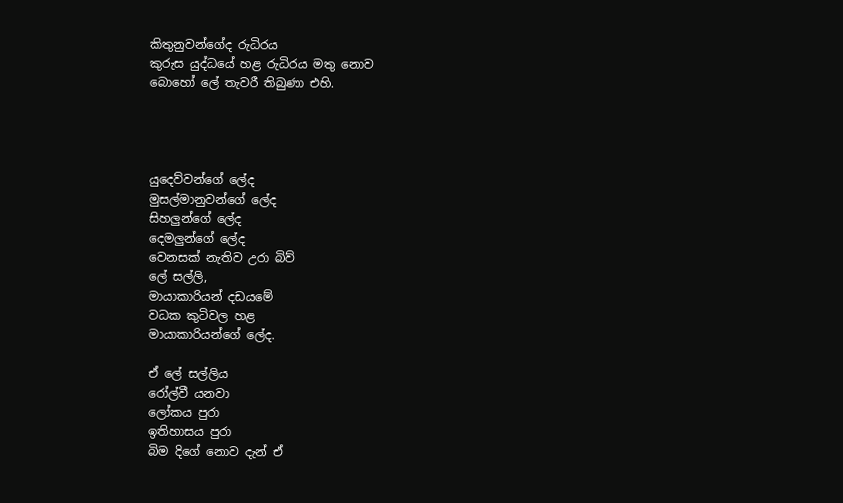කිතුනුවන්ගේද රුධිරය
කුරුස යුද්ධයේ හළ රුධිරය මතු නොව
බොහෝ ලේ තැවරී තිබුණා එහි.




යුදෙව්වන්ගේ ලේද
මුසල්මානුවන්ගේ ලේද
සිහලුන්ගේ ලේද
දෙමලුන්ගේ ලේද
වෙනසක් නැතිව උරා බිව්
ලේ සල්ලි,
මායාකාරියන් දඩයමේ
වධක කුටිවල හළ
මායාකාරියන්ගේ ලේද.

ඒ ලේ සල්ලිය
රෝල්වී යනවා
ලෝකය පුරා
ඉතිහාසය පුරා
බිම දිගේ නොව දැන් ඒ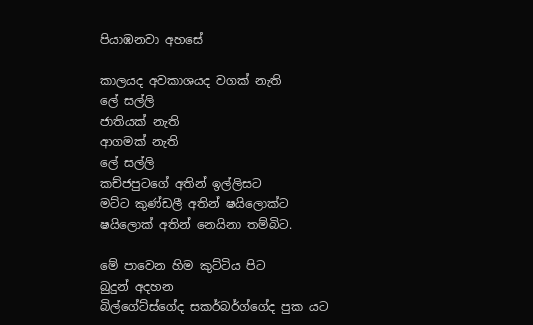පියාඹනවා අහසේ

කාලයද අවකාශයද වගක් නැති
ලේ සල්ලි
ජාතියක් නැති
ආගමක් නැති
ලේ සල්ලි
කච්ජපුටගේ අතින් ඉල්ලිසට
මට්ට කුණ්ඩලී අතින් ෂයිලොක්ට
ෂයිලොක් අතින් නෙයිනා තම්බිට.

මේ පාවෙන හිම කුට්ටිය පිට
බුදුන් අදහන
බිල්ගේට්ස්ගේද සකර්බර්ග්ගේද පුක යට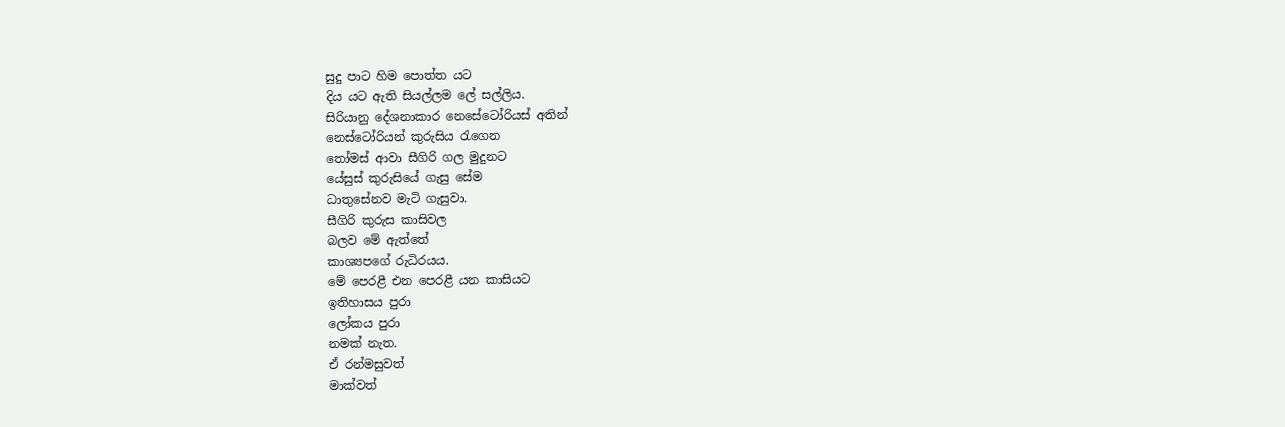සුදු පාට හිම පොත්ත යට
දිය යට ඇති සියල්ලම ලේ සල්ලිය.
සිරියානු දේශනාකාර නෙසේටෝරියස් අතින්
නෙස්ටෝරියන් කුරුසිය රැගෙන
තෝමස් ආවා සීගිරි ගල මුදුනට
යේසුස් කුරුසියේ ගැසු සේම
ධාතුසේනව මැටි ගැසුවා.
සීගිරි කුරුස කාසිවල
බලව මේ ඇත්තේ
කාශ්‍යපගේ රුධිරයය.
මේ පෙරළී එන පෙරළී යන කාසියට
ඉතිහාසය පුරා
ලෝකය පුරා
නමක් නැත.
ඒ රන්මසුවත්
මාක්වත්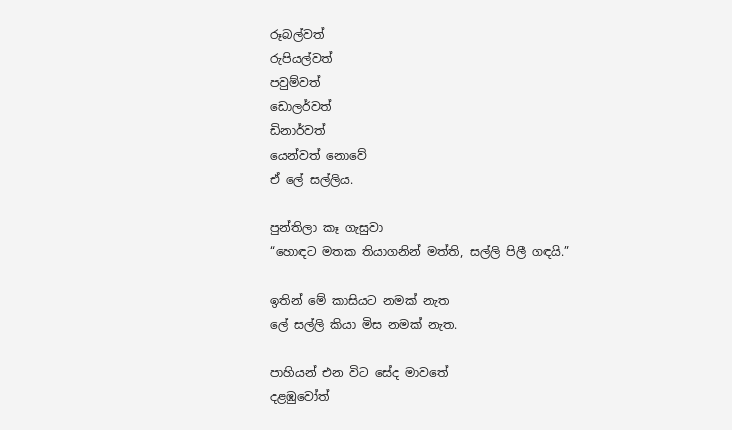රූබල්වත්
රුපියල්වත්
පවුම්වත්
ඩොලර්වත්
ඩිනාර්වත්
යෙන්වත් නොවේ
ඒ ලේ සල්ලිය.

පුන්තිලා කෑ ගැසුවා
“හොඳට මතක තියාගනින් මත්ති, සල්ලි පිලී ගඳයි.”

ඉතින් මේ කාසියට නමක් නැත
ලේ සල්ලි කියා මිස නමක් නැත.

පාහියන් එන විට සේද මාවතේ
දළඹුවෝත්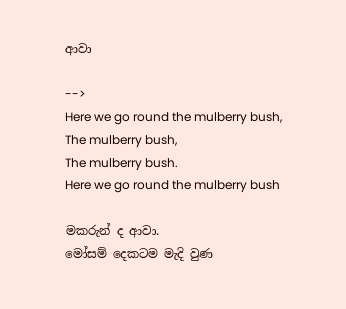ආවා

-->
Here we go round the mulberry bush,
The mulberry bush,
The mulberry bush.
Here we go round the mulberry bush

මකරුන් ද ආවා.
මෝසම් දෙකටම මැදි වුණ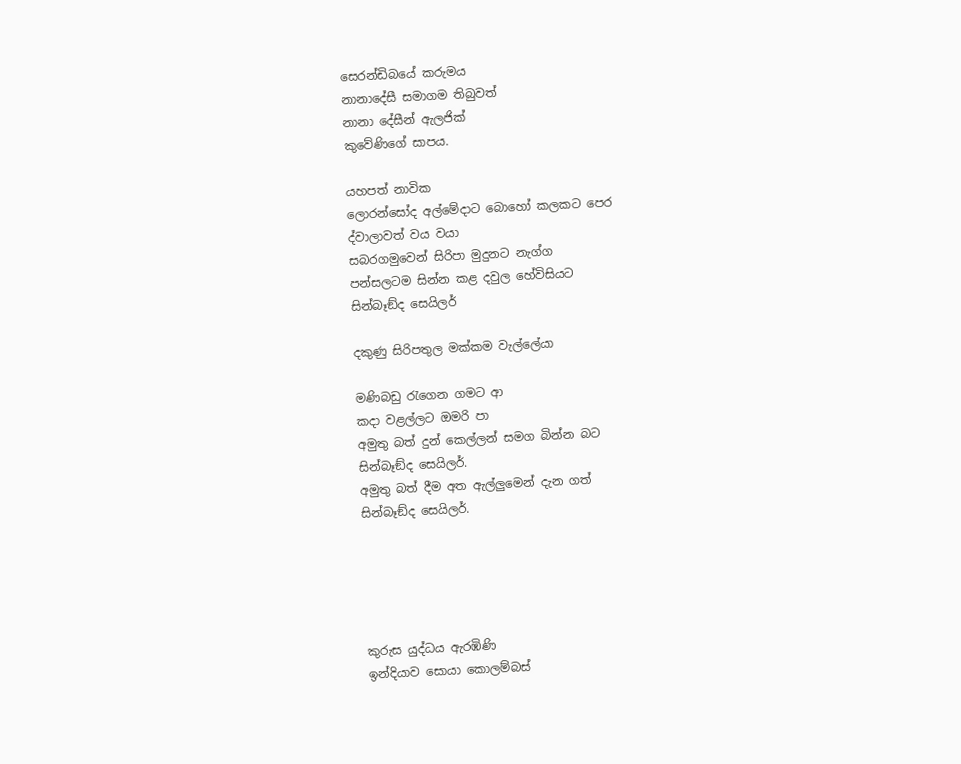සෙරන්ඩිබයේ කරුමය
නානාදේසී සමාගම තිබුවත්
නානා දේසීන් ඇලජික්
කුවේණිගේ සාපය.

යහපත් නාවික
ලොරන්සෝද අල්මේදාට බොහෝ කලකට පෙර
ද්වාලාවත් වය වයා
සබරගමුවෙන් සිරිපා මුදුනට නැග්ග
පන්සලටම සින්න කළ දවුල හේවිසියට
සින්බෑඞ්ද සෙයිලර්

දකුණු සිරිපතුල මක්කම වැල්ලේයා

මණිබඩු රැගෙන ගමට ආ
කදා වළල්ලට ඔමරි පා
අමුතු බත් දුන් කෙල්ලන් සමග බින්න බට
සින්බෑඞ්ද සෙයිලර්.
අමුතු බත් දීම අත ඇල්ලුමෙන් දැන ගත්
සින්බෑඞ්ද සෙයිලර්.





කුරුස යුද්ධය ඇරඹිණි
ඉන්දියාව සොයා කොලම්බස්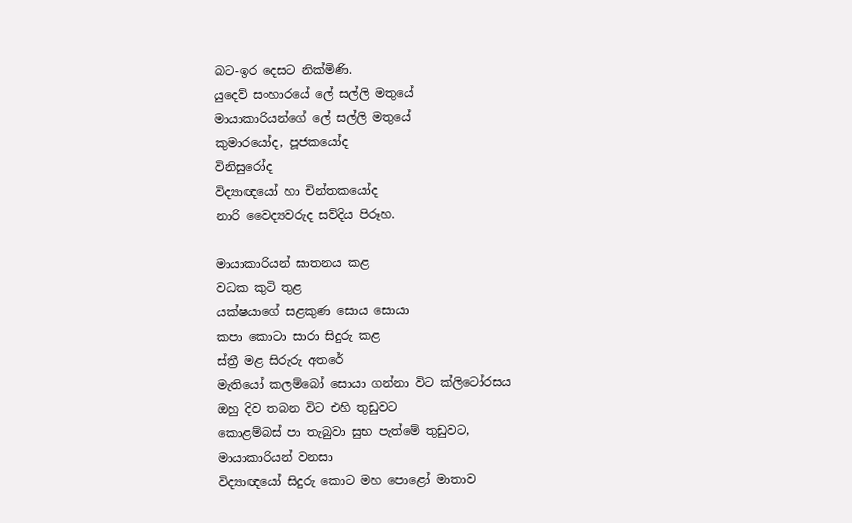බට-ඉර දෙසට නික්මිණි.
යුදෙව් සංහාරයේ ලේ සල්ලි මතුයේ
මායාකාරියන්ගේ ලේ සල්ලි මතුයේ
කුමාරයෝද, පූජකයෝද
විනිසුරෝද
විද්‍යාඥයෝ හා චින්තකයෝද
නාරි වෛද්‍යවරුද සව්දිය පිරූහ.

මායාකාරියන් ඝාතනය කළ
වධක කුටි තුළ
යක්ෂයාගේ සළකුණ සොය සොයා
කපා කොටා සාරා සිදුරු කළ
ස්ත්‍රී මළ සිරුරු අතරේ
මැතියෝ කලම්බෝ සොයා ගන්නා විට ක්ලිටෝරසය
ඔහු දිව තබන විට එහි තුඩුවට
කොළම්බස් පා තැබුවා සුභ පැත්මේ තුඩුවට,
මායාකාරියන් වනසා
විද්‍යාඥයෝ සිදුරු කොට මහ පොළෝ මාතාව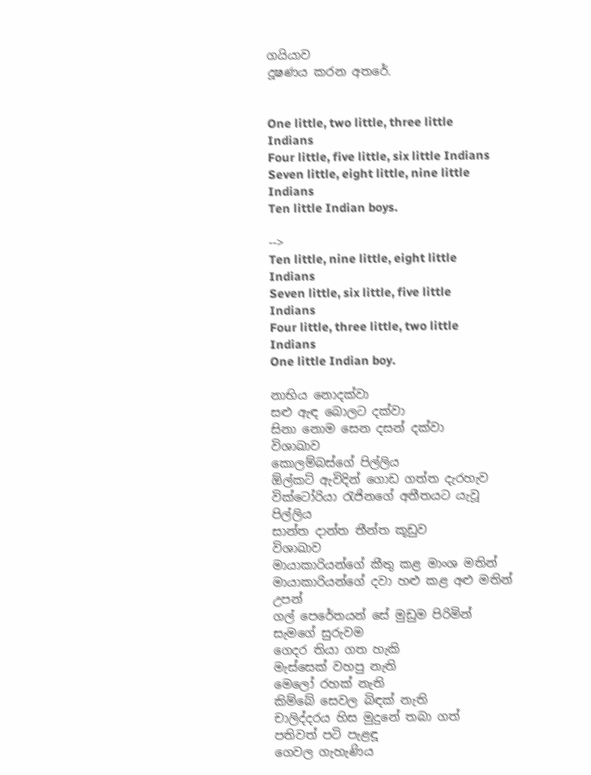ගයියාව
දූෂණය කරන අතරේ.


One little, two little, three little Indians
Four little, five little, six little Indians
Seven little, eight little, nine little Indians
Ten little Indian boys.

-->
Ten little, nine little, eight little Indians
Seven little, six little, five little Indians
Four little, three little, two little Indians
One little Indian boy.

නාභිය නොදක්වා
සළු ඇඳ බොලට දක්වා
සිනා නොම සෙන දසන් දක්වා
විශාඛාව
කොලම්බස්ගේ පිල්ලිය
ඕල්කට් ඇවිදින් ගොඩ ගත්ත දැරහැව
වික්ටෝරියා රැජිනගේ අතීතයට යැවූ පිල්ලිය
සාන්ත දාන්ත තීන්ත කූඩුව
විශාඛාව
මායාකාරියන්ගේ කීතු කළ මාංශ මතින්
මායාකාරියන්ගේ දවා හළු කළ අළු මතින් උපන්
ගල් පෙරේතයන් සේ මුඩුම පිරිමින් සැමගේ සුරුවම
ගෙදර තියා ගත හැකි
මැස්සෙක් වහපු නැති
මෙලෝ රහක් නැති
කිම්බේ සෙවල බිඳක් නැති
චාලිද්දරය හිස මුදුනේ තබා ගත්
පතිවත් පටි පැළඳූ
ගෙවල ගැහැණිය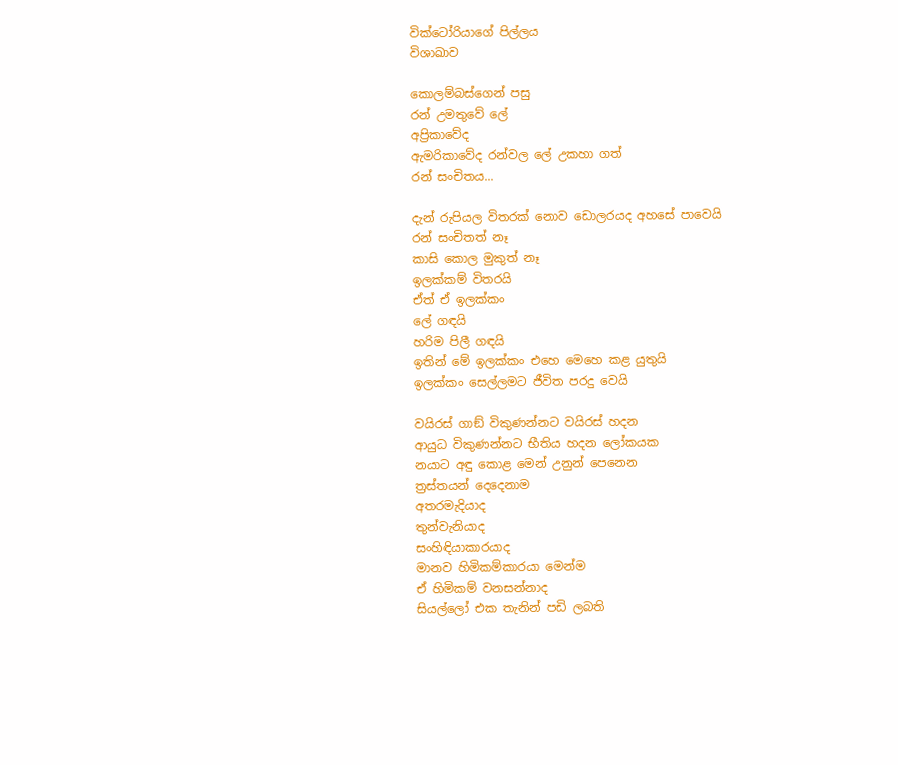වික්ටෝරියාගේ පිල්ලය
විශාඛාව

කොලම්බස්ගෙන් පසු
රන් උමතුවේ ලේ
අප්‍රිකාවේද
ඇමරිකාවේද රන්වල ලේ උකහා ගත්
රන් සංචිතය...

දැන් රුපියල විතරක් නොව ඩොලරයද අහසේ පාවෙයි
රන් සංචිතත් නෑ
කාසි කොල මුකුත් නෑ
ඉලක්කම් විතරයි
ඒත් ඒ ඉලක්කං
ලේ ගඳයි
හරිම පිලී ගඳයි
ඉතින් මේ ඉලක්කං එහෙ මෙහෙ කළ යුතුයි
ඉලක්කං සෙල්ලමට ජීවිත පරදු වෙයි

වයිරස් ගාඞ් විකුණන්නට වයිරස් හදන
ආයුධ විකුණන්නට භීතිය හදන ලෝකයක
නයාට අඳු කොළ මෙන් උනුන් පෙනෙන
ත්‍රස්තයන් දෙදෙනාම
අතරමැදියාද
තුන්වැනියාද
සංහිඳියාකාරයාද
මානව හිමිකම්කාරයා මෙන්ම
ඒ හිමිකම් වනසන්නාද
සියල්ලෝ එක තැනින් පඩි ලබති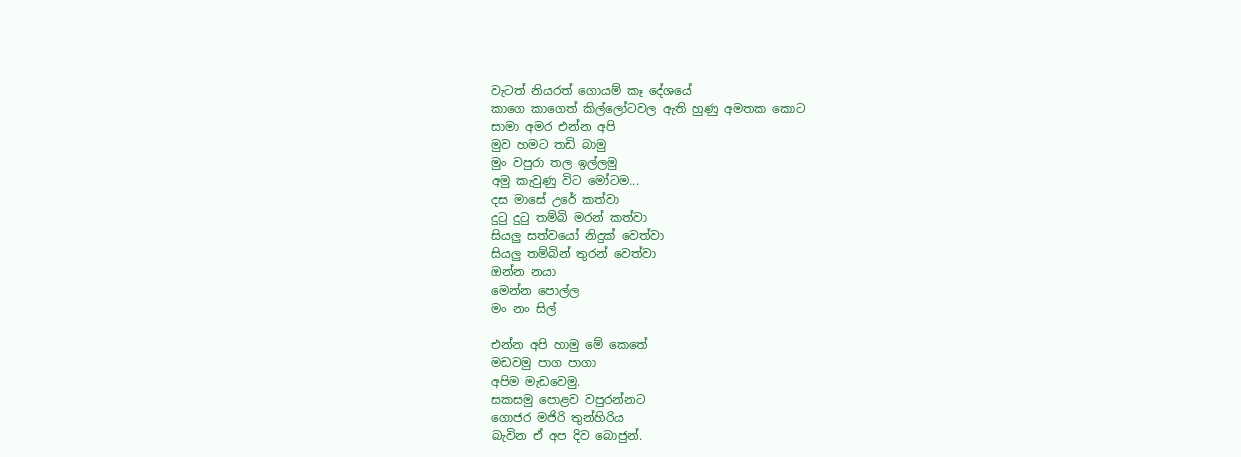වැටත් නියරත් ගොයම් කෑ දේශයේ
කාගෙ කාගෙත් කිල්ලෝටවල ඇති හුණු අමතක කොට
සාමා අමර එන්න අපි
මුව හමට තඩි බාමු
මුං වපුරා තල ඉල්ලමු
අමු කැවුණු විට මෝටම...
දස මාසේ උරේ කත්වා
දුටු දුටු තම්බි මරන් කත්වා
සියලු සත්වයෝ නිදුක් වෙත්වා
සියලු තම්බින් තුරන් වෙත්වා
ඔන්න නයා
මෙන්න පොල්ල
මං නං සිල්

එන්න අපි හාමු මේ කෙතේ
මඩවමු පාග පාගා
අපිම මැඩවෙමු.
සකසමු පොළව වපුරන්නට
ගොජර මජිරි තුන්හිරිය
බැවින ඒ අප දිව බොජුන්.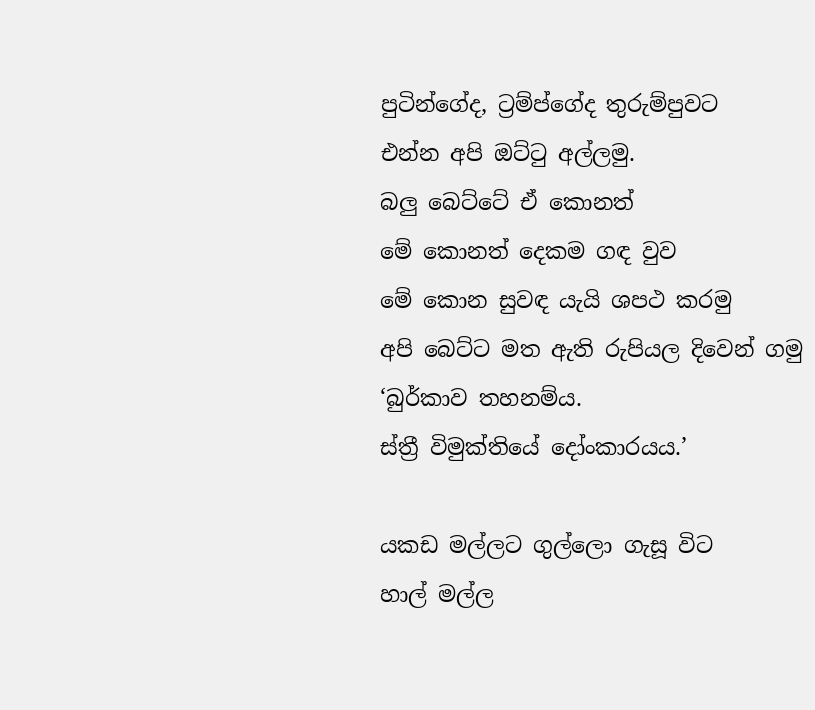පුටින්ගේද, ට්‍රම්ප්ගේද තුරුම්පුවට
එන්න අපි ඔට්ටු අල්ලමු.
බලු බෙට්ටේ ඒ කොනත්
මේ කොනත් දෙකම ගඳ වුව
මේ කොන සුවඳ යැයි ශපථ කරමු
අපි බෙට්ට මත ඇති රුපියල දිවෙන් ගමු
‘බුර්කාව තහනම්ය.
ස්ත්‍රී විමුක්තියේ දෝංකාරයය.’

යකඩ මල්ලට ගුල්ලො ගැසූ විට
හාල් මල්ල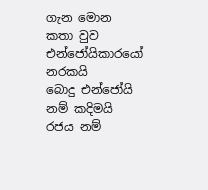ගැන මොන කතා වුව
එන්ජෝයිකාරයෝ නරකයි
බොදු එන්ජෝයි නම් කදිමයි
රජය නම්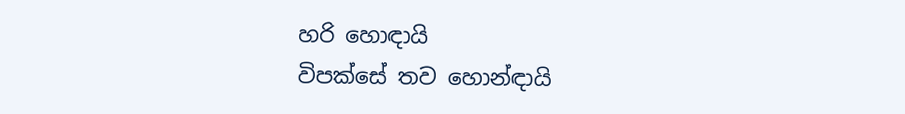හරි හොඳායි
විපක්සේ තව හොන්ඳායි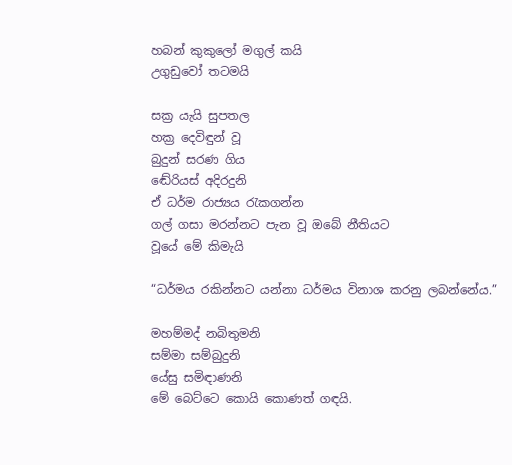හබන් කුකුලෝ මගුල් කයි
උගුඩුවෝ තටමයි

සක්‍ර යැයි සුපතල
හක්‍ර දෙවිඳුන් වූ
බුදුන් සරණ ගිය
ඬේරියස් අදිරදුනි
ඒ ධර්ම රාජ්‍යය රැකගන්න
ගල් ගසා මරන්නට පැන වූ ඔබේ නීතියට
වූයේ මේ කිමැයි

“ධර්මය රකින්නට යන්නා ධර්මය විනාශ කරනු ලබන්නේය.”

මහම්මද් නබිතුමනි
සම්මා සම්බුදුනි
යේසු සමිඳාණනි
මේ බෙට්ටෙ කොයි කොණත් ගඳයි.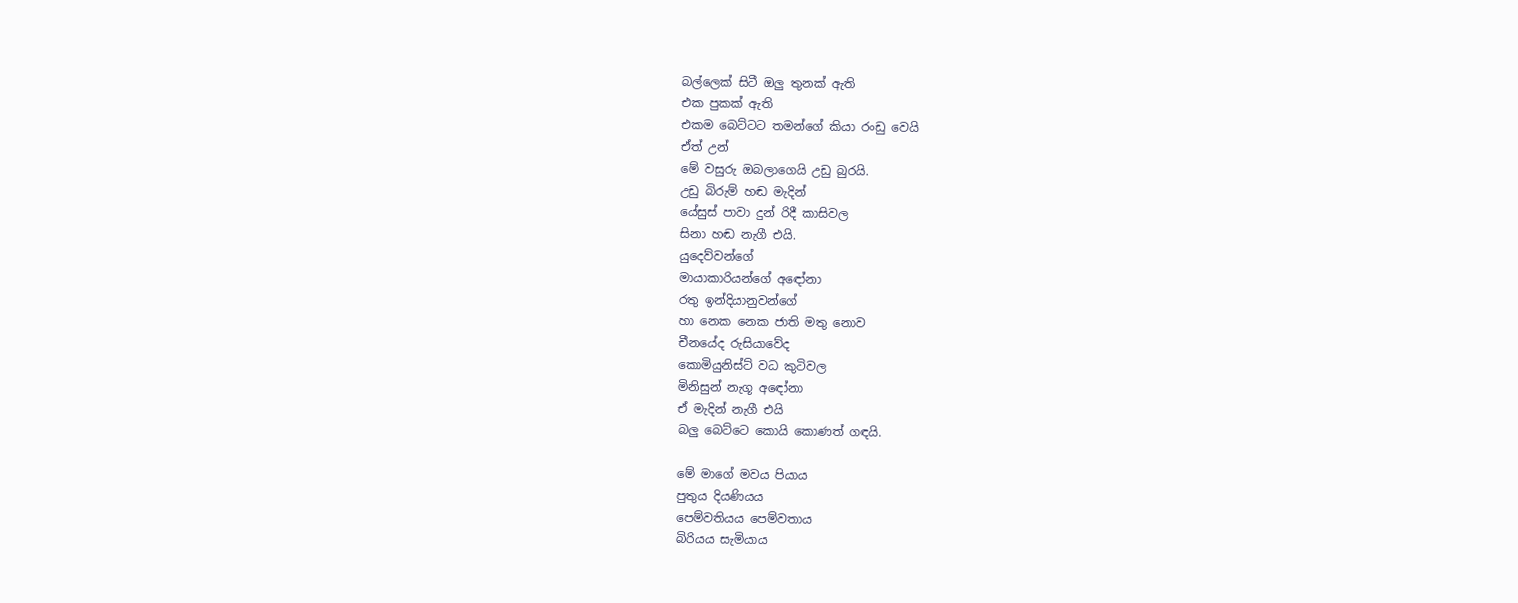බල්ලෙක් සිටී ඔලු තුනක් ඇති
එක පුකක් ඇති
එකම බෙට්ටට තමන්ගේ කියා රංඩු වෙයි
ඒත් උන්
මේ වසුරු ඔබලාගෙයි උඩු බුරයි.
උඩු බිරුම් හඬ මැදින්
යේසුස් පාවා දුන් රිදී කාසිවල
සිනා හඬ නැගී එයි.
යුදෙව්වන්ගේ
මායාකාරියන්ගේ අඳෝනා
රතු ඉන්දියානුවන්ගේ
හා නෙක නෙක ජාති මතු නොව
චීනයේද රුසියාවේද
කොමියුනිස්ට් වධ කුටිවල
මිනිසුන් නැගූ අඳෝනා
ඒ මැදින් නැගී එයි
බලු බෙට්ටෙ කොයි කොණත් ගඳයි.

මේ මාගේ මවය පියාය
පුතුය දියණියය
පෙම්වතියය පෙම්වතාය
බිරියය සැමියාය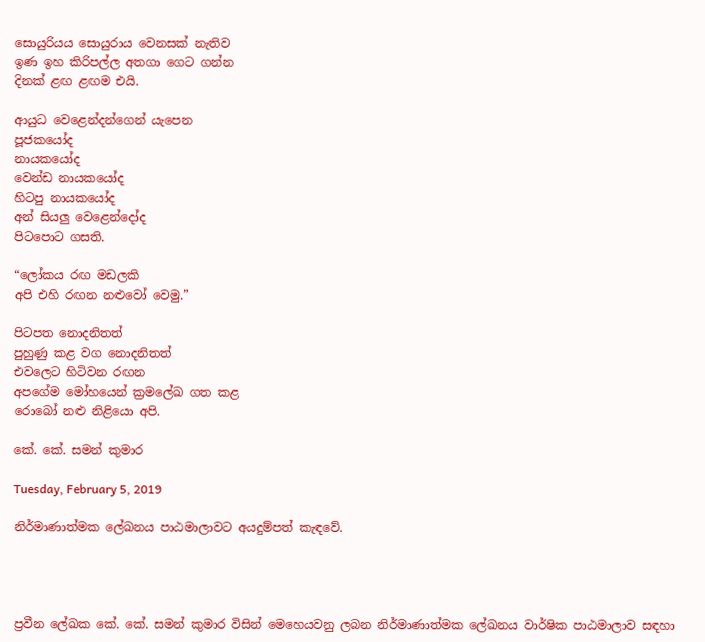සොයුරියය සොයුරාය වෙනසක් නැතිව
ඉණ ඉහ කිරිපල්ල අතගා ගෙට ගන්න
දිනක් ළඟ ළඟම එයි.

ආයුධ වෙළෙන්දන්ගෙන් යැපෙන
පූජකයෝද
නායකයෝද
වෙන්ඩ නායකයෝද
හිටපු නායකයෝද
අන් සියලු වෙළෙන්දෝද
පිටපොට ගසති.

“ලෝකය රඟ මඩලකි
අපි එහි රඟන නළුවෝ වෙමු.”

පිටපත නොදනිතත්
පුහුණු කළ වග නොදනිතත්
එවලෙට හිටිවන රඟන
අපගේම මෝහයෙන් ක්‍රමලේඛ ගත කළ
රොබෝ නළු නිළියො අපි.

කේ. කේ. සමන් කුමාර

Tuesday, February 5, 2019

නිර්මාණාත්මක ලේඛනය පාඨමාලාවට අයදුම්පත් කැඳවේ.




ප්‍රවීන ලේඛක කේ. කේ. සමන් කුමාර විසින් මෙහෙයවනු ලබන නිර්මාණාත්මක ලේඛනය වාර්ෂික පාඨමාලාව සඳහා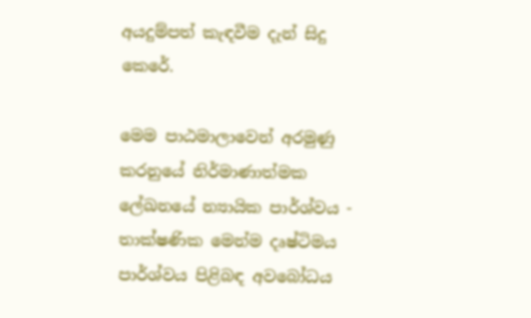අයදුම්පත් කැඳවීම දැන් සිදු කෙරේ.

මෙම පාඨමාලාවෙන් අරමුණු කරනුයේ නිර්මාණාත්මක ලේඛනයේ න්‍යායික පාර්ශ්වය - තාක්ෂණික මෙන්ම දෘෂ්ටිමය පාර්ශ්වය පිළිබඳ අවබෝධය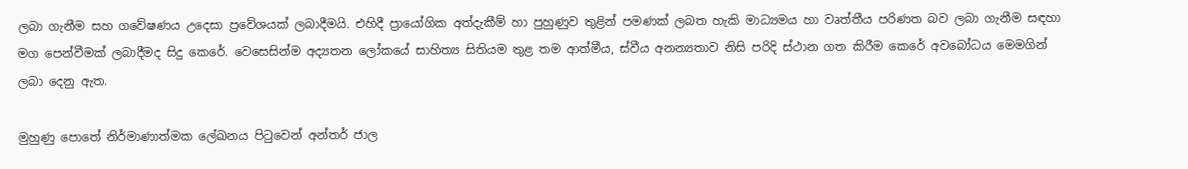ලබා ගැනීම සහ ගවේෂණය උදෙසා ප්‍රවේශයක් ලබාදීමයි. එහිදී ප්‍රායෝගික අත්දැකීම් හා පුහුණුව තුළින් පමණක් ලබත හැකි මාධ්‍යමය හා වෘත්තීය පරිණත බව ලබා ගැනීම සඳහා මග පෙන්වීමක් ලබාදීමද සිදු කෙරේ. වෙසෙසින්ම අද්‍යතන ලෝකයේ සාහිත්‍ය සිතියම තුළ තම ආත්මීය, ස්වීය අනන්‍යතාව නිසි පරිදි ස්ථාන ගත කිරීම කෙරේ අවබෝධය මෙමගින් ලබා දෙනු ඇත.

මුහුණු පොතේ නිර්මාණාත්මක ලේඛනය පිටුවෙන් අන්තර් ජාල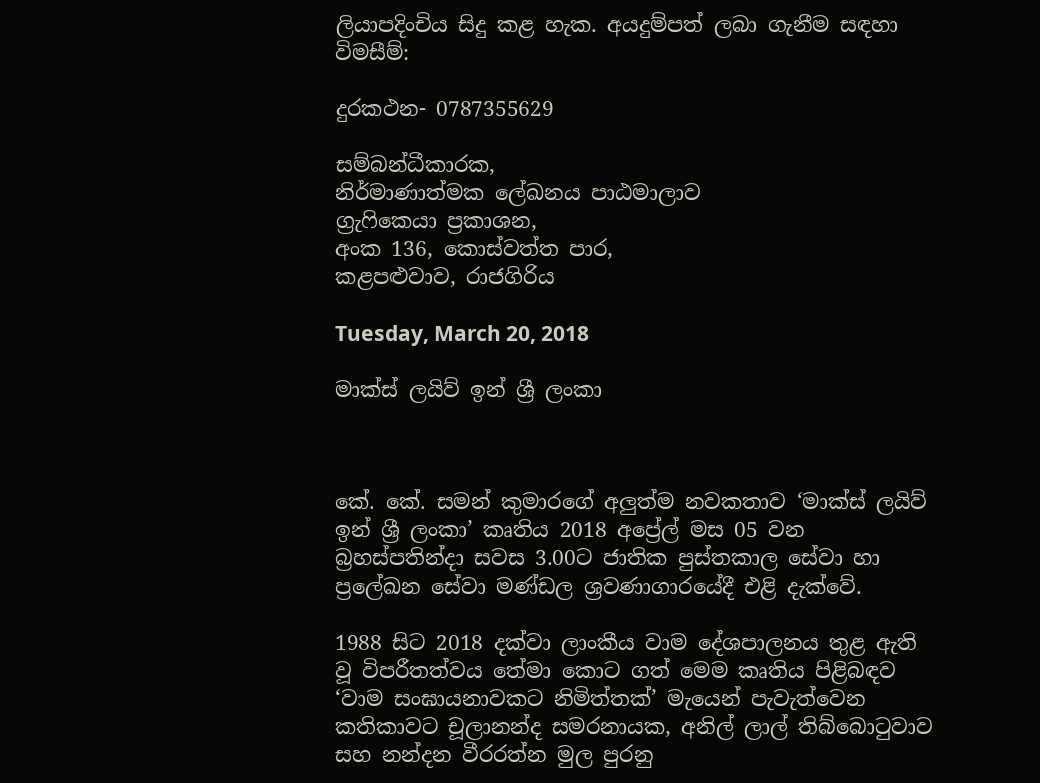ලියාපදිංචිය සිදු කළ හැක. අයදුම්පත් ලබා ගැනීම සඳහා විමසීම්:

දුරකථන- 0787355629

සම්බන්ධීකාරක,
නිර්මාණාත්මක ලේඛනය පාඨමාලාව
ග්‍රැෆිකෙයා ප්‍රකාශන,
අංක 136, කොස්වත්ත පාර,
කළපළුවාව, රාජගිරිය

Tuesday, March 20, 2018

මාක්ස් ලයිව් ඉන් ශ්‍රී ලංකා



කේ. කේ. සමන් කුමාරගේ අලුත්ම නවකතාව ‘මාක්ස් ලයිව් ඉන් ශ්‍රී ලංකා’ කෘතිය 2018 අප්‍රේල් මස 05 වන බ්‍රහස්පතින්දා සවස 3.00ට ජාතික පුස්තකාල සේවා හා ප්‍රලේඛන සේවා මණ්ඩල ශ්‍රවණාගාරයේදී එළි දැක්වේ.

1988 සිට 2018 දක්වා ලාංකීය වාම දේශපාලනය තුළ ඇති වූ විපරීතත්වය තේමා කොට ගත් මෙම කෘතිය පිළිබඳව ‘වාම සංඝායනාවකට නිමිත්තක්’ මැයෙන් පැවැත්වෙන කතිකාවට චූලානන්ද සමරනායක, අනිල් ලාල් තිබ්බොටුවාව සහ නන්දන වීරරත්න මුල පුරනු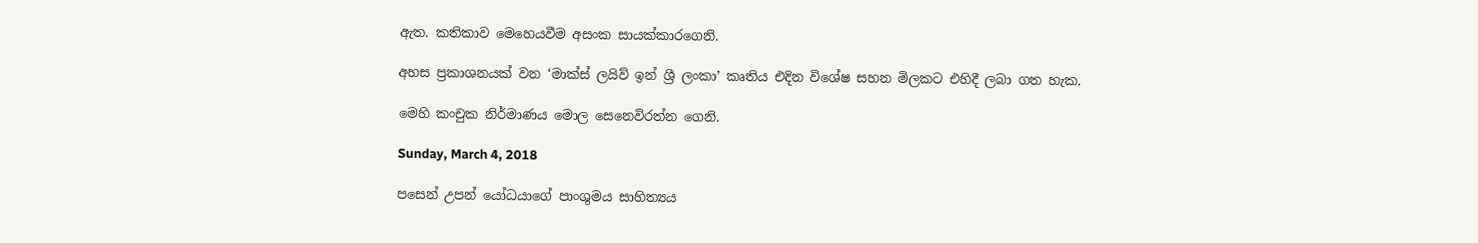ඇත. කතිකාව මෙහෙයවීම අසංක සායක්කාරගෙනි.

අහස ප්‍රකාශනයක් වන ‘මාක්ස් ලයිව් ඉන් ශ්‍රී ලංකා’ කෘතිය එදින විශේෂ සහන මිලකට එහිදී ලබා ගත හැක.

මෙහි කංචුක නිර්මාණය මොල සෙනෙවිරත්න ගෙනි.

Sunday, March 4, 2018

පසෙන් උපන් යෝධයාගේ පාංශුමය සාහිත්‍යය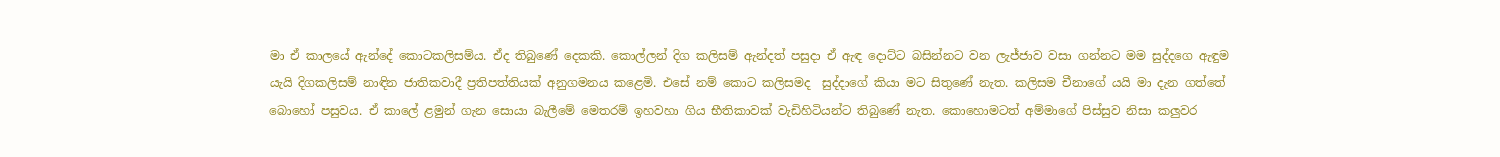මා ඒ කාලයේ ඇන්දේ කොටකලිසම්ය. ඒද තිබුණේ දෙකකි. කොල්ලන් දිග කලිසම් ඇන්දත් පසුදා ඒ ඇඳ දොට්ට බසින්නට වන ලැජ්ජාව වසා ගන්නට මම සුද්දගෙ ඇඳුම යැයි දිගකලිසම් නාඳින ජාතිකවාදී ප්‍රතිපත්තියක් අනුගමනය කළෙමි. එසේ නම් කොට කලිසමද  සුද්දාගේ කියා මට සිතුණේ නැත. කලිසම චීනාගේ යයි මා දැන ගත්තේ බොහෝ පසුවය. ඒ කාලේ ළමුන් ගැන සොයා බැලීමේ මෙතරම් ඉහවහා ගිය භීතිකාවක් වැඩිහිටියන්ට තිබුණේ නැත. කොහොමටත් අම්මාගේ පිස්සුව නිසා කලුවර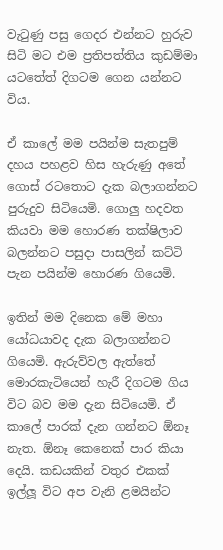වැටුණු පසු ගෙදර එන්නට හුරුව සිටි මට එම ප්‍රතිපත්තිය කුඩම්මා යටතේත් දිගටම ගෙන යන්නට විය.

ඒ කාලේ මම පයින්ම සැතපුම් දහය පහළව හිස හැරුණු අතේ ගොස් රටතොට දැක බලාගන්නට පුරුදුව සිටියෙමි. ගොලු හදවත කියවා මම හොරණ තක්ෂිලාව බලන්නට පසුදා පාසලින් කට්ටි පැන පයින්ම හොරණ ගියෙමි.

ඉතින් මම දිනෙක මේ මහා යෝධයාවද දැක බලාගන්නට ගියෙමි. ඇරුව්වල ඇත්තේ මොරකැටියෙන් හැරී දිගටම ගිය විට බව මම දැන සිටියෙමි. ඒ කාලේ පාරක් දැන ගන්නට ඕනෑ නැත. ඕනෑ කෙනෙක් පාර කියා දෙයි. කඩයකින් වතුර එකක් ඉල්ලූ විට අප වැනි ළමයින්ට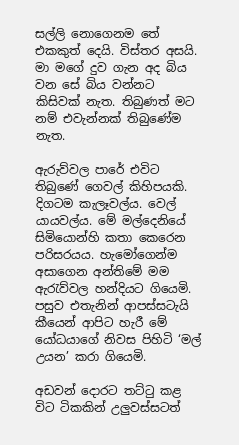සල්ලි නොගෙනම තේ එකකුත් දෙයි. විස්තර අසයි. මා මගේ දුව ගැන අද බිය වන සේ බිය වන්නට කිසිවක් නැත. තිබුණත් මට නම් එවැන්නක් තිබුණේම නැත.

ඇරුව්වල පාරේ එවිට තිබුණේ ගෙවල් කිහිපයකි. දිගටම කැලෑවල්ය. වෙල් යායවල්ය. මේ මල්දෙනියේ සිමියොන්හි කතා කෙරෙන පරිසරයය. හැමෝගෙන්ම අසාගෙන අන්තිමේ මම ඇරැව්වල හන්දියට ගියෙමි. පසුව එතැනින් ආපස්සටැයි කීයෙන් ආපිට හැරී මේ යෝධයාගේ නිවස පිහිටි ‘මල් උයන’ කරා ගියෙමි.

අඩවන් දොරට තට්ටු කළ විට ටිකකින් උලුවස්සටත්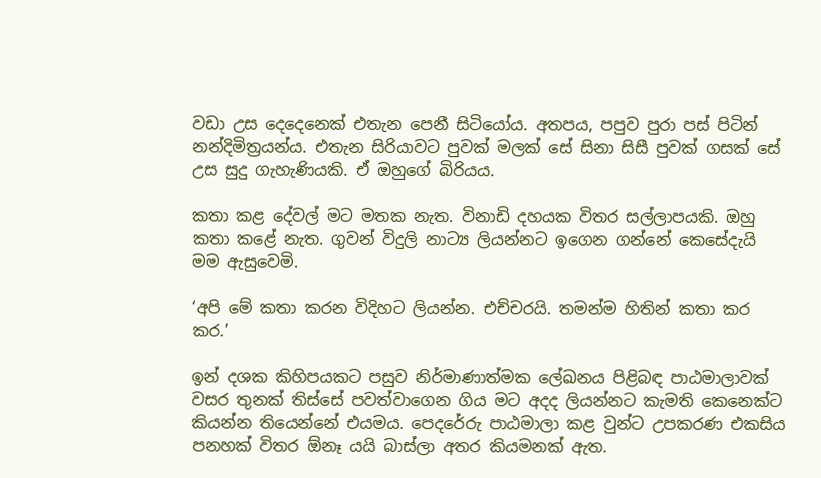වඩා උස දෙදෙනෙක් එතැන පෙනී සිටියෝය. අතපය, පපුව පුරා පස් පිටින් නන්දිමිත්‍රයන්ය. එතැන සිරියාවට පුවක් මලක් සේ සිනා සිසී පුවක් ගසක් සේ උස සුදු ගැහැණියකි. ඒ ඔහුගේ බිරියය.

කතා කළ දේවල් මට මතක නැත. විනාඩි දහයක විතර සල්ලාපයකි. ඔහු කතා කළේ නැත. ගුවන් විදුලි නාට්‍ය ලියන්නට ඉගෙන ගන්නේ කෙසේදැයි මම ඇසුවෙමි.

‘අපි මේ කතා කරන විදිහට ලියන්න. එච්චරයි. තමන්ම හිතින් කතා කර කර.’

ඉන් දශක කිහිපයකට පසුව නිර්මාණාත්මක ලේඛනය පිළිබඳ පාඨමාලාවක් වසර තුනක් තිස්සේ පවත්වාගෙන ගිය මට අදද ලියන්නට කැමති කෙනෙක්ට කියන්න තියෙන්නේ එයමය. පෙදරේරු පාඨමාලා කළ වුන්ට උපකරණ එකසිය පනහක් විතර ඕනෑ යයි බාස්ලා අතර කියමනක් ඇත.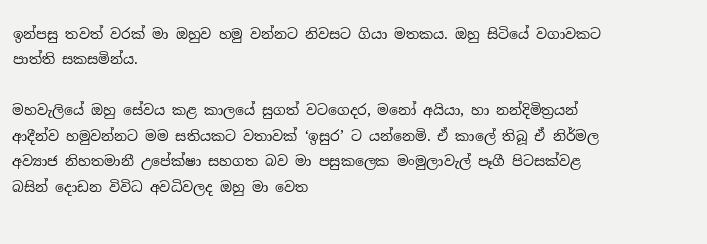ඉන්පසු තවත් වරක් මා ඔහුව හමු වන්නට නිවසට ගියා මතකය. ඔහු සිටියේ වගාවකට පාත්ති සකසමින්ය.

මහවැලියේ ඔහු සේවය කළ කාලයේ සුගත් වටගෙදර, මනෝ අයියා, හා නන්දිමිත්‍රයන් ආදීන්ව හමුවන්නට මම සතියකට වතාවක් ‘ඉසුර’ ට යන්නෙමි. ඒ කාලේ තිබූ ඒ නිර්මල අව්‍යාජ නිහතමානී උපේක්ෂා සහගත බව මා පසුකලෙක මංමුලාවැල් පෑගී පිටසක්වළ බසින් දොඩන විවිධ අවධිවලද ඔහු මා වෙත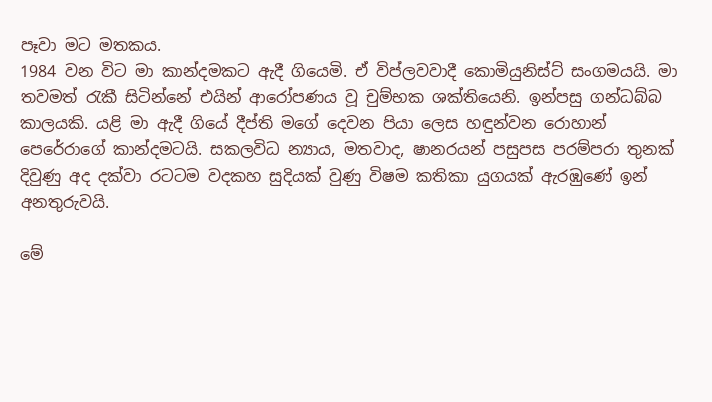පෑවා මට මතකය.
1984 වන විට මා කාන්දමකට ඇදී ගියෙමි. ඒ විප්ලවවාදී කොමියුනිස්ට් සංගමයයි. මා තවමත් රැකී සිටින්නේ එයින් ආරෝපණය වූ චුම්භක ශක්තියෙනි. ඉන්පසු ගන්ධබ්බ  කාලයකි. යළි මා ඇදී ගියේ දීප්ති මගේ දෙවන පියා ලෙස හඳුන්වන රොහාන් පෙරේරාගේ කාන්දමටයි. සකලවිධ න්‍යාය, මතවාද, ෂානරයන් පසුපස පරම්පරා තුනක් දිවුණු අද දක්වා රටටම වදකහ සුදියක් වුණු විෂම කතිකා යුගයක් ඇරඹුණේ ඉන් අනතුරුවයි.

මේ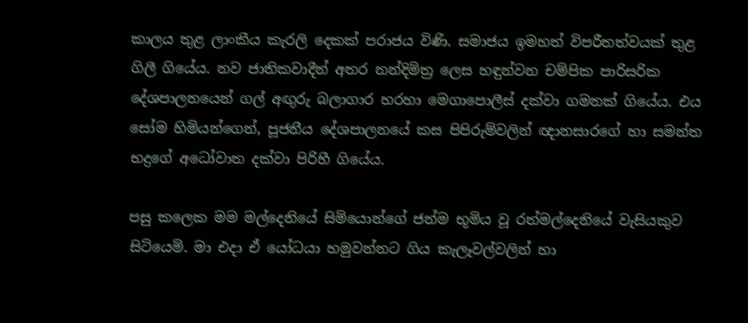කාලය තුළ ලාංකීය කැරලි දෙකක් පරාජය විණි. සමාජය ඉමහත් විපරීතත්වයක් තුළ ගිලී ගියේය. නව ජාතිකවාදීන් අතර නන්දිමිත්‍ර ලෙස හඳුන්වන චම්පික පාරිසරික දේශපාලනයෙන් ගල් අඟුරු බලාගාර හරහා මෙගාපොලීස් දක්වා ගමනක් ගියේය. එය සෝම හිමියන්ගෙන්, පූජනීය දේශපාලනයේ කස පිපිරුම්වලින් ඥානසාරගේ හා සමන්ත භද්‍රගේ අධෝවාත දක්වා පිරිහී ගියේය.

පසු කලෙක මම මල්දෙනියේ සිමියොන්ගේ ජන්ම භූමිය වූ රත්මල්දෙනියේ වැසියකුව සිටියෙමි. මා එදා ඒ යෝධයා හමුවන්නට ගිය කැලෑවල්වලින් හා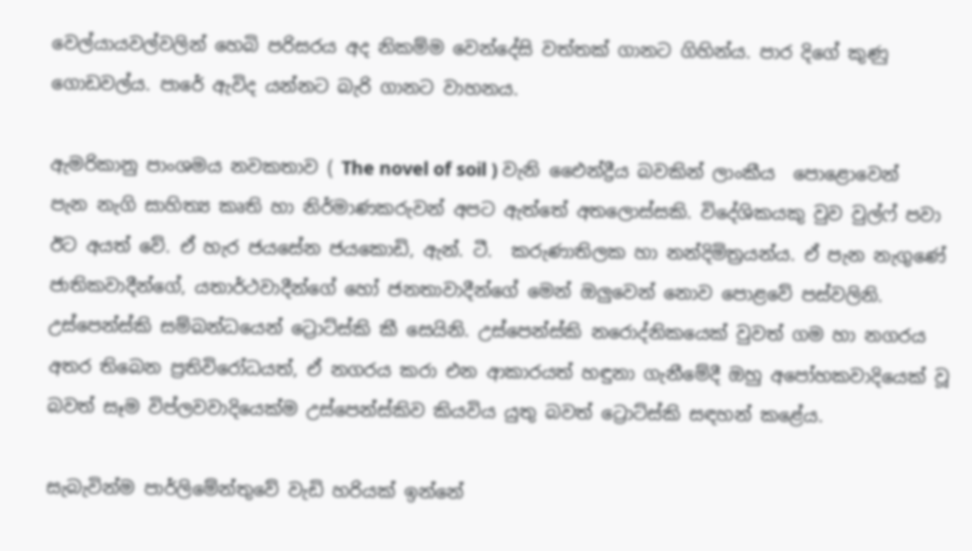වෙල්යායවල්වලින් හෙබි පරිසරය අද නිකම්ම වෙන්දේසි වත්තක් ගානට ගිහින්ය. පාර දිගේ කුණු ගොඩවල්ය. පාරේ ඇවිද යන්නට බැරි ගානට වාහනය.

ඇමරිකානු පාංශමය නවකතාව ( The novel of soil ) වැනි එෛන්ද්‍රීය බවකින් ලාංකීය  පොළොවෙන් පැන නැගි සාහිත්‍ය කෘති හා නිර්මාණකරුවන් අපට ඇත්තේ අතලොස්සකි. විදේශිකයකු වුව වුල්ෆ් පවා ඊට අයත් වේ. ඒ හැර ජයසේන ජයකොඩි, ඇන්. ටී.  කරුණාතිලක හා නන්දිමිත්‍රයන්ය. ඒ පැන නැගුණේ ජාතිකවාදීන්ගේ, යතාර්ථවාදීන්ගේ හෝ ජනතාවාදීන්ගේ මෙන් ඔලුවෙන් නොව පොළවේ පස්වලිනි. උස්පෙන්ස්කි සම්බන්ධයෙන් ට්‍රොට්ස්කි කී සෙයිනි. උස්පෙන්ස්කි නරොද්නිකයෙක් වුවත් ගම හා නගරය අතර තිබෙන ප්‍රතිවිරෝධයත්, ඒ නගරය කරා එන ආකාරයත් හඳුනා ගැනීමේදී ඔහු අපෝහකවාදියෙක් වූ බවත් සෑම විප්ලවවාදියෙක්ම උස්පෙන්ස්කිව කියවිය යුතු බවත් ට්‍රොට්ස්කි සඳහන් කළේය.

සැබැවින්ම පාර්ලිමේන්තුවේ වැඩි හරියක් ඉන්නේ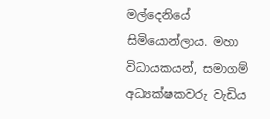මල්දෙනියේ සිමියොන්ලාය. මහා විධායකයන්, සමාගම් අධ්‍යක්ෂකවරු වැඩිය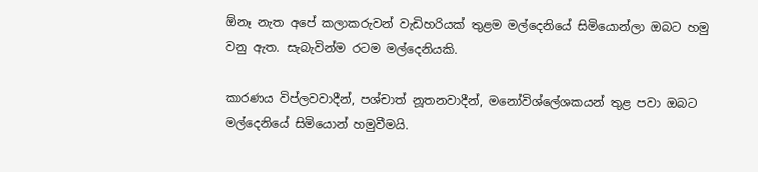ඕනෑ නැත අපේ කලාකරුවන් වැඩිහරියක් තුළම මල්දෙනියේ සිමියොන්ලා ඔබට හමු වනු ඇත. සැබැවින්ම රටම මල්දෙනියකි.

කාරණය විප්ලවවාදීන්, පශ්චාත් නූතනවාදීන්, මනෝවිශ්ලේශකයන් තුළ පවා ඔබට මල්දෙනියේ සිමියොන් හමුවීමයි.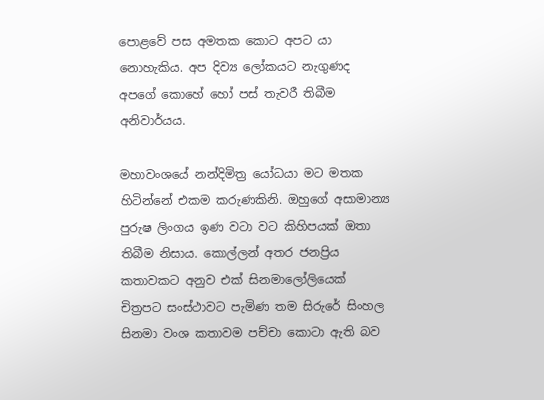පොළවේ පස අමතක කොට අපට යා නොහැකිය. අප දිව්‍ය ලෝකයට නැගුණද අපගේ කොහේ හෝ පස් තැවරී තිබීම අනිවාර්යය.

මහාවංශයේ නන්දිමිත්‍ර යෝධයා මට මතක හිටින්නේ එකම කරුණකිනි. ඔහුගේ අසාමාන්‍ය පුරුෂ ලිංගය ඉණ වටා වට කිහිපයක් ඔතා තිබීම නිසාය. කොල්ලන් අතර ජනප්‍රිය කතාවකට අනුව එක් සිනමාලෝලියෙක් චිත්‍රපට සංස්ථාවට පැමිණ තම සිරුරේ සිංහල සිනමා වංශ කතාවම පච්චා කොටා ඇති බව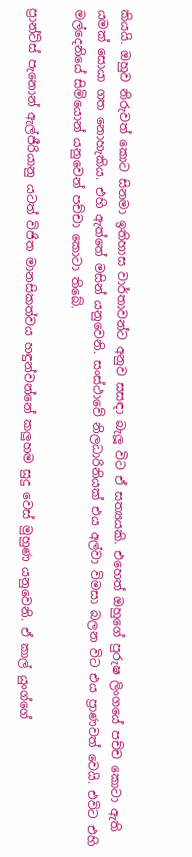කියයි. ඔහුව නිරුවත් කොට සිනමා ඉතිහාස වාර්තාවන්ට අනුව සසඳා බැලූ විට ඒ සත්‍යයකි. එහෙත් ඔහුගේ පුරුෂ ලිංගයේ පච්ච කොටා ඇති යමක් සොයා ගත නොහැකිය. එහි ඇත්තේ මසින් යනුවෙනි. සංස්ථාවේ නිලධාරිනියක් එය අල්වා විමසා බලන විට එය ප්‍රාණවත් වෙයි. එවිට එහි මල්දෙනියේ සිමියොන් යනුවෙන් පච්චා කොටා තිබේ.

ප්‍රාන්ට්ස් පැනොන් ඇල්ජීරියානු යටත් විජිත මානසිකත්වය හඳුන්වන්නේ කලුහම සුදු වෙස් මුහුණ යනුවෙනි. ඒ කාල් යුංග්ගේ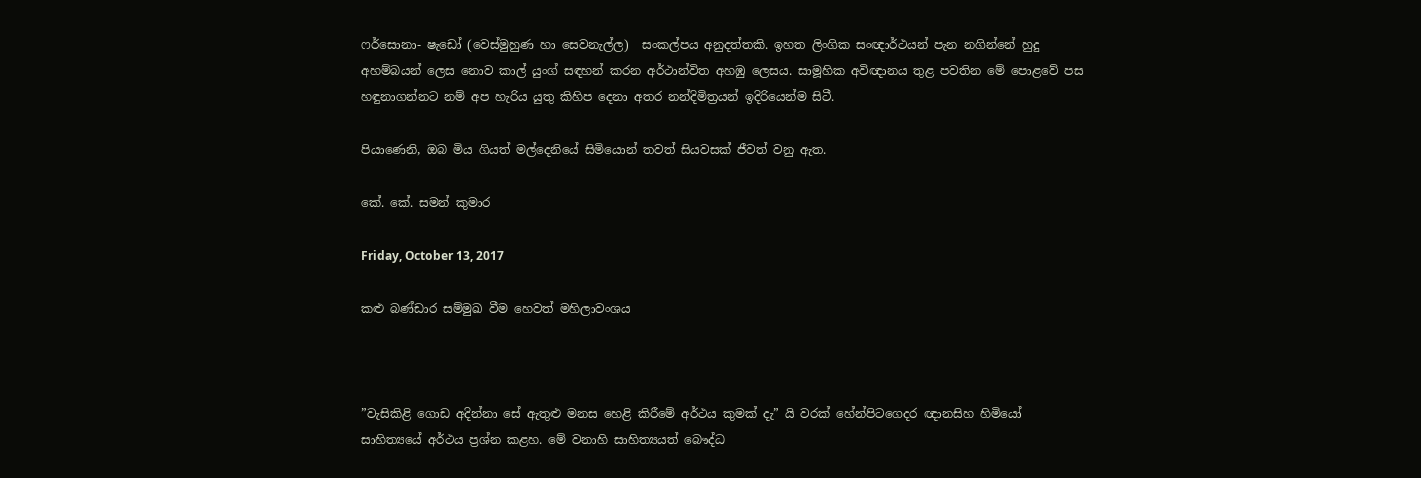ෆර්සොනා- ෂැඩෝ (වෙස්මුහුණ හා සෙවනැල්ල)  සංකල්පය අනුදත්තකි. ඉහත ලිංගික සංඥාර්ථයන් පැන නගින්නේ හුදු අහම්බයන් ලෙස නොව කාල් යුංග් සඳහන් කරන අර්ථාන්විත අහඹු ලෙසය. සාමූහික අවිඥානය තුළ පවතින මේ පොළවේ පස හඳුනාගන්නට නම් අප හැරිය යුතු කිහිප දෙනා අතර නන්දිමිත්‍රයන් ඉදිරියෙන්ම සිටී.

පියාණෙනි, ඔබ මිය ගියත් මල්දෙනියේ සිමියොන් තවත් සියවසක් ජීවත් වනු ඇත.

කේ. කේ. සමන් කුමාර

Friday, October 13, 2017

කළු බණ්ඩාර සම්මුඛ වීම හෙවත් මහිලාවංශය



”වැසිකිළි ගොඩ අදින්නා සේ ඇතුළු මනස හෙළි කිරීමේ අර්ථය කුමක් දැ” යි වරක් හේන්පිටගෙදර ඥානසිහ හිමියෝ සාහිත්‍යයේ අර්ථය ප්‍රශ්න කළහ. මේ වනාහි සාහිත්‍යයත් බෞද්ධ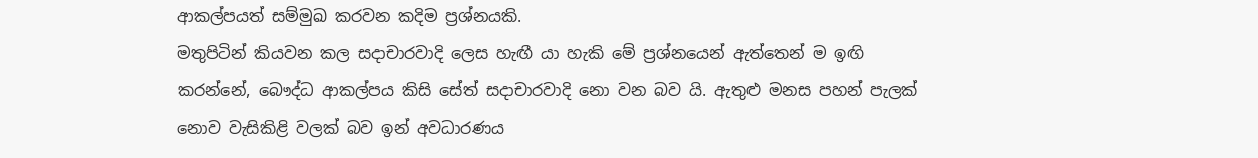ආකල්පයත් සම්මුඛ කරවන කදිම ප්‍රශ්නයකි.
මතුපිටින් කියවන කල සදාචාරවාදි ලෙස හැඟී යා හැකි මේ ප්‍රශ්නයෙන් ඇත්තෙන් ම ඉඟි කරන්නේ, බෞද්ධ ආකල්පය කිසි සේත් සදාචාරවාදි නො වන බව යි. ඇතුළු මනස පහන් පැලක් නොව වැසිකිළි වලක් බව ඉන් අවධාරණය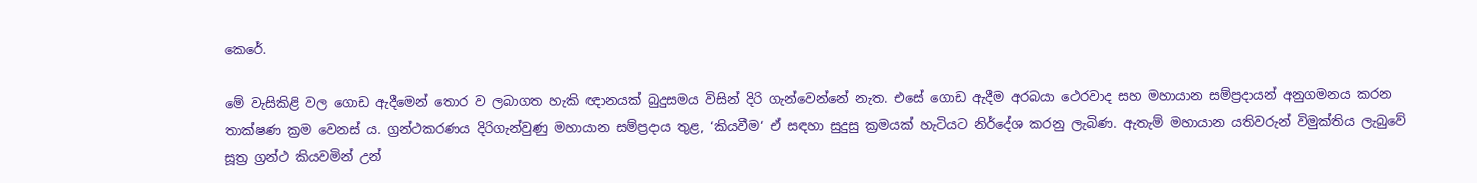කෙරේ.

මේ වැසිකිළි වල ගොඩ ඇදීමෙන් තොර ව ලබාගත හැකි ඥානයක් බුදුසමය විසින් දිරි ගැන්වෙන්නේ නැත. එසේ ගොඩ ඇදීම අරබයා ථෙරවාද සහ මහායාන සම්ප්‍රදායන් අනුගමනය කරන තාක්ෂණ ක්‍රම වෙනස් ය. ග්‍රන්ථකරණය දිරිගැන්වුණු මහායාන සම්ප්‍රදාය තුළ, ‘කියවීම‘ ඒ සඳහා සුදුසු ක්‍රමයක් හැටියට නිර්දේශ කරනු ලැබිණ. ඇතැම් මහායාන යතිවරුන් විමුක්තිය ලැබුවේ සූත්‍ර ග්‍රන්ථ කියවමින් උන්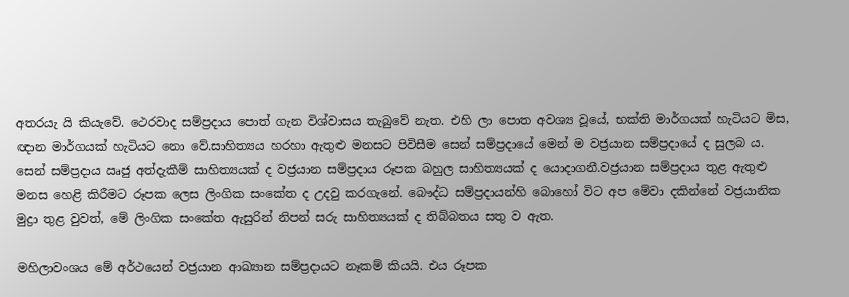අතරයැ යි කියැවේ. ථෙරවාද සම්ප්‍රදාය පොත් ගැන විශ්වාසය තැබුවේ නැත. එහි ලා පොත අවශ්‍ය වූයේ, භක්ති මාර්ගයක් හැටියට මිස, ඥාන මාර්ගයක් හැටියට නො වේ.සාහිත්‍යය හරහා ඇතුළු මනසට පිවිසීම සෙන් සම්ප්‍රදායේ මෙන් ම වජ්‍රයාන සම්ප්‍රදායේ ද සුලබ ය. සෙන් සම්ප්‍රදාය ඍජු අත්දැකීම් සාහිත්‍යයක් ද වජ්‍රයාන සම්ප්‍රදාය රූපක බහුල සාහිත්‍යයක් ද යොදාගනී.වජ්‍රයාන සම්ප්‍රදාය තුළ ඇතුළු මනස හෙළි කිරීමට රූපක ලෙස ලිංගික සංකේත ද උදවු කරගැනේ. බෞද්ධ සම්ප්‍රදායන්හි බොහෝ විට අප මේවා දකින්නේ වජ්‍රයානික මුද්‍රා තුළ වුවත්, මේ ලිංගික සංකේත ඇසුරින් නිපන් සරු සාහිත්‍යයක් ද තිබ්බතය සතු ව ඇත.

මහිලාවංශය මේ අර්ථයෙන් වජ්‍රයාන ආඛ්‍යාන සම්ප්‍රදායට නෑකම් කියයි. එය රූපක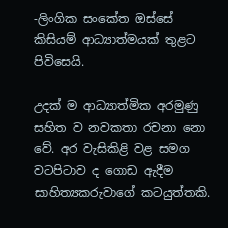-ලිංගික සංකේත ඔස්සේ කිසියම් ආධ්‍යාත්මයක් තුළට පිවිසෙයි.

උදක් ම ආධ්‍යාත්මික අරමුණු සහිත ව නවකතා රචනා නො වේ. අර වැසිකිළි වළ සමග වටපිටාව ද ගොඩ ඇදීම සාහිත්‍යකරුවාගේ කටයුත්තකි.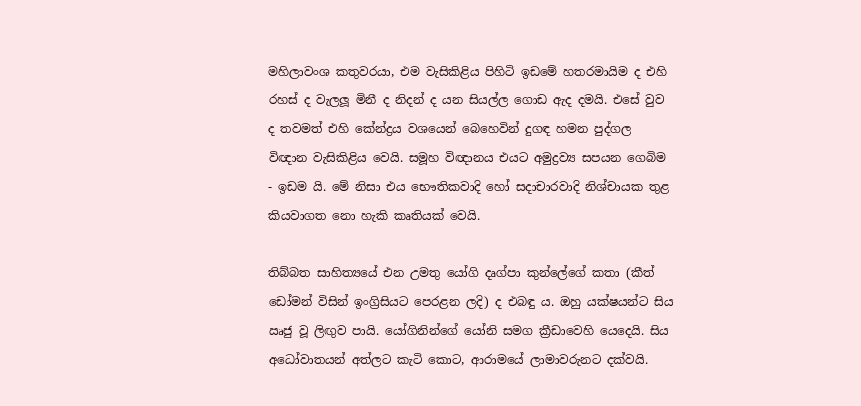මහිලාවංශ කතුවරයා, එම වැසිකිළිය පිහිටි ඉඩමේ හතරමායිම ද එහි රහස් ද වැලලූ මිනී ද නිදන් ද යන සියල්ල ගොඩ ඇද දමයි. එසේ වුව ද තවමත් එහි කේන්ද්‍රය වශයෙන් බෙහෙවින් දුගඳ හමන පුද්ගල විඥාන වැසිකිළිය වෙයි. සමූහ විඥානය එයට අමුද්‍රව්‍ය සපයන ගෙබිම - ඉඩම යි. මේ නිසා එය භෞතිකවාදි හෝ සදාචාරවාදි නිශ්චායක තුළ කියවාගත නො හැකි කෘතියක් වෙයි.

තිබ්බත සාහිත්‍යයේ එන උමතු යෝගි දෘග්පා කුන්ලේගේ කතා (කීත් ඩෝමන් විසින් ඉංග්‍රිසියට පෙරළන ලදි) ද එබඳු ය. ඔහු යක්ෂයන්ට සිය ඍජු වූ ලිඟුව පායි. යෝගිනින්ගේ යෝනි සමග ක්‍රීඩාවෙහි යෙදෙයි. සිය අධෝවාතයන් අත්ලට කැටි කොට, ආරාමයේ ලාමාවරුනට දක්වයි.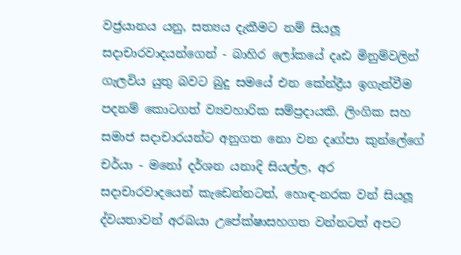වජ්‍රයානය යනු, සත්‍යය දැකීමට නම් සියලූ සදාචාරවාදයන්ගෙන් - බාහිර ලෝකයේ දෘඪ මිනුම්වලින් ගැලවිය යුතු බවට බුදු සමයේ එන කේන්ද්‍රීය ඉගැන්වීම පදනම් කොටගත් ව්‍යවහාරික සම්ප්‍රදායකි. ලිංගික සහ සමාජ සදාචාරයන්ට අනුගත නො වන දෘග්පා කුන්ලේගේ චර්යා - මනෝ දර්ශන යනාදි සියල්ල, අර සදාචාරවාදයෙන් කැඩෙන්නටත්, හොඳ-නරක වන් සියලූ ද්වයතාවන් අරබයා උපේක්ෂාසහගත වන්නටත් අපට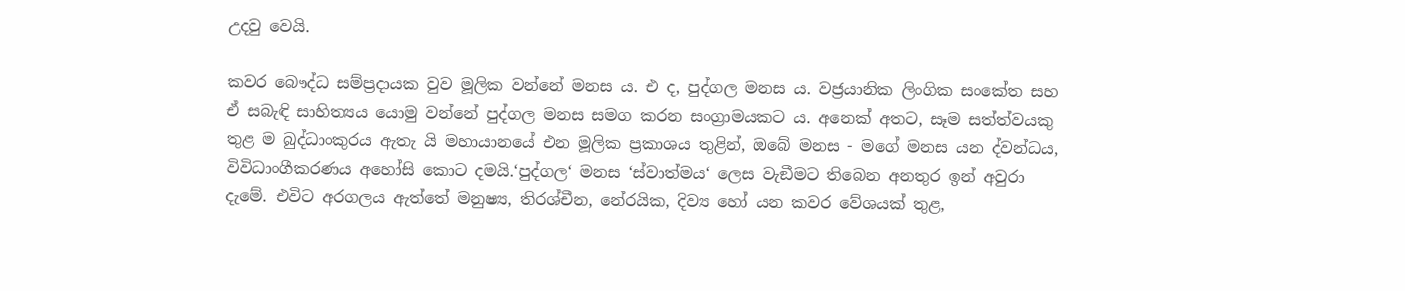උදවු වෙයි.

කවර බෞද්ධ සම්ප්‍රදායක වුව මූලික වන්නේ මනස ය. එ ද, පුද්ගල මනස ය. වජ්‍රයානික ලිංගික සංකේත සහ ඒ සබැඳි සාහිත්‍යය යොමු වන්නේ පුද්ගල මනස සමග කරන සංග්‍රාමයකට ය. අනෙක් අතට, සෑම සත්ත්වයකු තුළ ම බුද්ධාංකුරය ඇතැ යි මහායානයේ එන මූලික ප්‍රකාශය තුළින්, ඔබේ මනස - මගේ මනස යන ද්වන්ධය, විවිධාංගීකරණය අහෝසි කොට දමයි.‘පුද්ගල‘ මනස ‘ස්වාත්මය‘ ලෙස වැඞීමට තිබෙන අනතුර ඉන් අවුරා දැමේ. එවිට අරගලය ඇත්තේ මනුෂ්‍ය, තිරශ්චීන, නේරයික, දිව්‍ය හෝ යන කවර වේශයක් තුළ,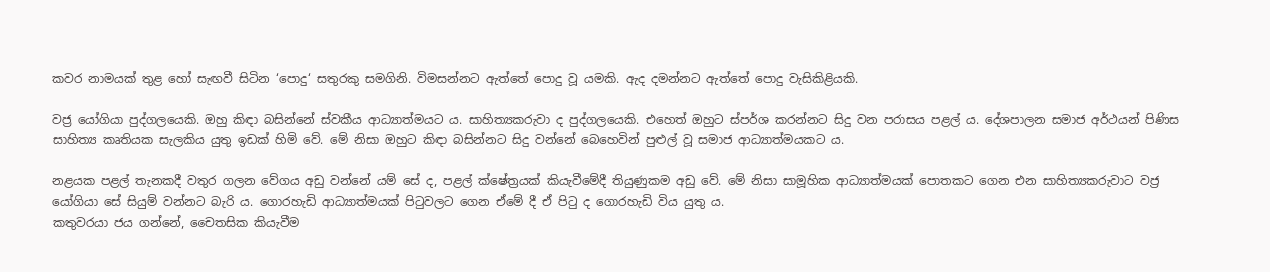කවර නාමයක් තුළ හෝ සැඟවී සිටින ‘පොදු‘ සතුරකු සමගිනි. විමසන්නට ඇත්තේ පොදු වූ යමකි. ඇද දමන්නට ඇත්තේ පොදු වැසිකිළියකි.

වජ්‍ර යෝගියා පුද්ගලයෙකි. ඔහු කිඳා බසින්නේ ස්වකීය ආධ්‍යාත්මයට ය. සාහිත්‍යකරුවා ද පුද්ගලයෙකි. එහෙත් ඔහුට ස්පර්ශ කරන්නට සිදු වන පරාසය පළල් ය. දේශපාලන සමාජ අර්ථයන් පිණිස සාහිත්‍ය කෘතියක සැලකිය යුතු ඉඩක් හිමි වේ. මේ නිසා ඔහුට කිඳා බසින්නට සිදු වන්නේ බෙහෙවින් පුළුල් වූ සමාජ ආධ්‍යාත්මයකට ය.

නළයක පළල් තැනකදී වතුර ගලන වේගය අඩු වන්නේ යම් සේ ද, පළල් ක්ෂේත්‍රයක් කියැවීමේදී තියුණුකම අඩු වේ. මේ නිසා සාමූහික ආධ්‍යාත්මයක් පොතකට ගෙන එන සාහිත්‍යකරුවාට වජ්‍ර යෝගියා සේ සියුම් වන්නට බැරි ය. ගොරහැඩි ආධ්‍යාත්මයක් පිටුවලට ගෙන ඒමේ දී ඒ පිටු ද ගොරහැඩි විය යුතු ය.
කතුවරයා ජය ගන්නේ, චෛතසික කියැවීම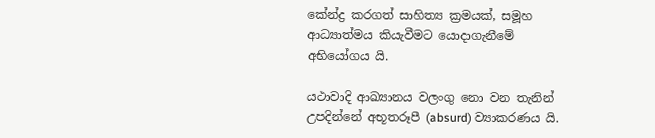කේන්ද්‍ර කරගත් සාහිත්‍ය ක්‍රමයක්, සමූහ ආධ්‍යාත්මය කියැවීමට යොදාගැනීමේ අභියෝගය යි.

යථාවාදි ආඛ්‍යානය වලංගු නො වන තැනින් උපදින්නේ අභූතරූපී (absurd) ව්‍යාකරණය යි.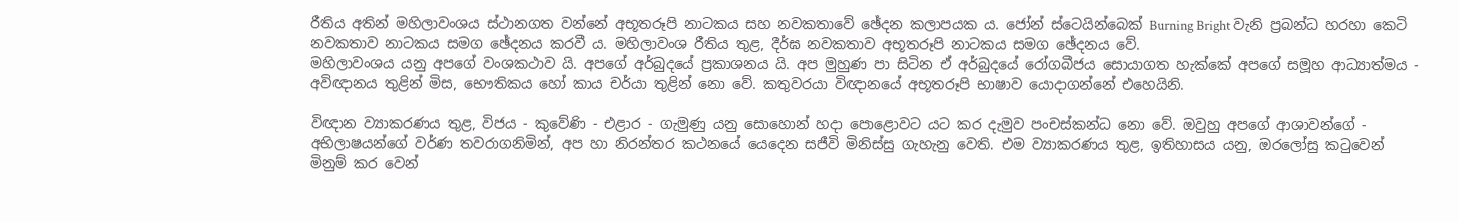රීතිය අතින් මහිලාවංශය ස්ථානගත වන්නේ අභූතරූපි නාටකය සහ නවකතාවේ ඡේදන කලාපයක ය. ජෝන් ස්ටෙයින්බෙක් Burning Bright වැනි ප්‍රබන්ධ හරහා කෙටි නවකතාව නාටකය සමග ඡේදනය කරවී ය. මහිලාවංශ රීතිය තුළ, දීර්ඝ නවකතාව අභූතරූපි නාටකය සමග ඡේදනය වේ.
මහිලාවංශය යනු අපගේ වංශකථාව යි. අපගේ අර්බුදයේ ප්‍රකාශනය යි. අප මුහුණ පා සිටින ඒ අර්බුදයේ රෝගබීජය සොයාගත හැක්කේ අපගේ සමූහ ආධ්‍යාත්මය - අවිඥානය තුළින් මිස, භෞතිකය හෝ කාය චර්යා තුළින් නො වේ. කතුවරයා විඥානයේ අභූතරූපි භාෂාව යොදාගන්නේ එහෙයිනි.

විඥාන ව්‍යාකරණය තුළ, විජය - කුවේණි - එළාර - ගැමුණු යනු සොහොන් හදා පොළොවට යට කර දැමුව පංචස්කන්ධ නො වේ. ඔවුහු අපගේ ආශාවන්ගේ - අභිලාෂයන්ගේ වර්ණ තවරාගනිමින්, අප හා නිරන්තර කථනයේ යෙදෙන සජීවි මිනිස්සු ගැහැනු වෙති. එම ව්‍යාකරණය තුළ, ඉතිහාසය යනු, ඔරලෝසු කටුවෙන් මිනුම් කර වෙන්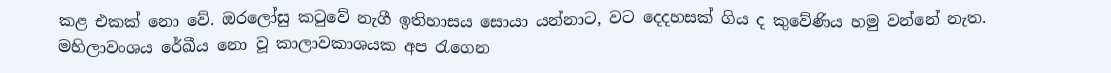කළ එකක් නො වේ. ඔරලෝසු කටුවේ නැගී ඉතිහාසය සොයා යන්නාට, වට දෙදහසක් ගිය ද කුවේණිය හමු වන්නේ නැත. මහිලාවංශය රේඛීය නො වූ කාලාවකාශයක අප රැගෙන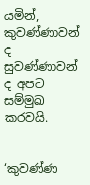යමින්, කුවණ්ණාවන් ද සුවණ්ණාවන් ද අපට සම්මුඛ කරවයි.


‘කුවණ්ණ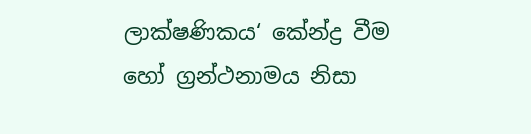ලාක්ෂණිකය‘ කේන්ද්‍ර වීම හෝ ග්‍රන්ථනාමය නිසා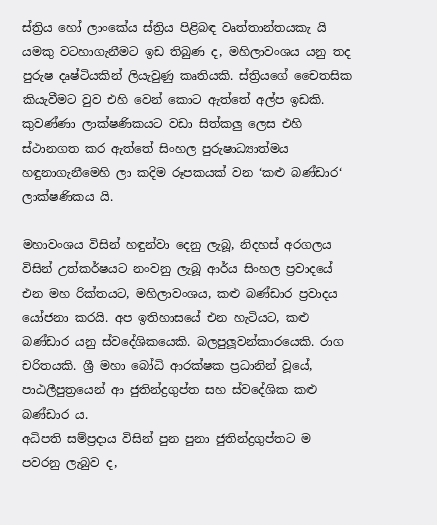ස්ත්‍රිය හෝ ලාංකේය ස්ත්‍රිය පිළිබඳ වෘත්තාන්තයකැ යි යමකු වටහාගැනීමට ඉඩ තිබුණ ද, මහිලාවංශය යනු තද පුරුෂ දෘෂ්ටියකින් ලියැවුණු කෘතියකි. ස්ත්‍රියගේ චෛතසික කියැවීමට වුව එහි වෙන් කොට ඇත්තේ අල්ප ඉඩකි. කුවණ්ණා ලාක්ෂණිකයට වඩා සිත්කලු ලෙස එහි ස්ථානගත කර ඇත්තේ සිංහල පුරුෂාධ්‍යාත්මය හඳුනාගැනීමෙහි ලා කදිම රූපකයක් වන ‘කළු බණ්ඩාර‘ ලාක්ෂණිකය යි.

මහාවංශය විසින් හඳුන්වා දෙනු ලැබූ, නිදහස් අරගලය විසින් උත්කර්ෂයට නංවනු ලැබූ ආර්ය සිංහල ප්‍රවාදයේ එන මහ රික්තයට, මහිලාවංශය, කළු බණ්ඩාර ප්‍රවාදය යෝජනා කරයි. අප ඉතිහාසයේ එන හැටියට, කළු බණ්ඩාර යනු ස්වදේශිකයෙකි. බලපුලූවන්කාරයෙකි. රාග චරිතයකි. ශ්‍රී මහා බෝධි ආරක්ෂක ප්‍රධානින් වූයේ, පාඨලීපුත්‍රයෙන් ආ ජුතින්ද්‍රගුප්ත සහ ස්වදේශික කළු බණ්ඩාර ය.
අධිපති සම්ප්‍රදාය විසින් පුන පුනා ජුතින්ද්‍රගුප්තට ම පවරනු ලැබුව ද,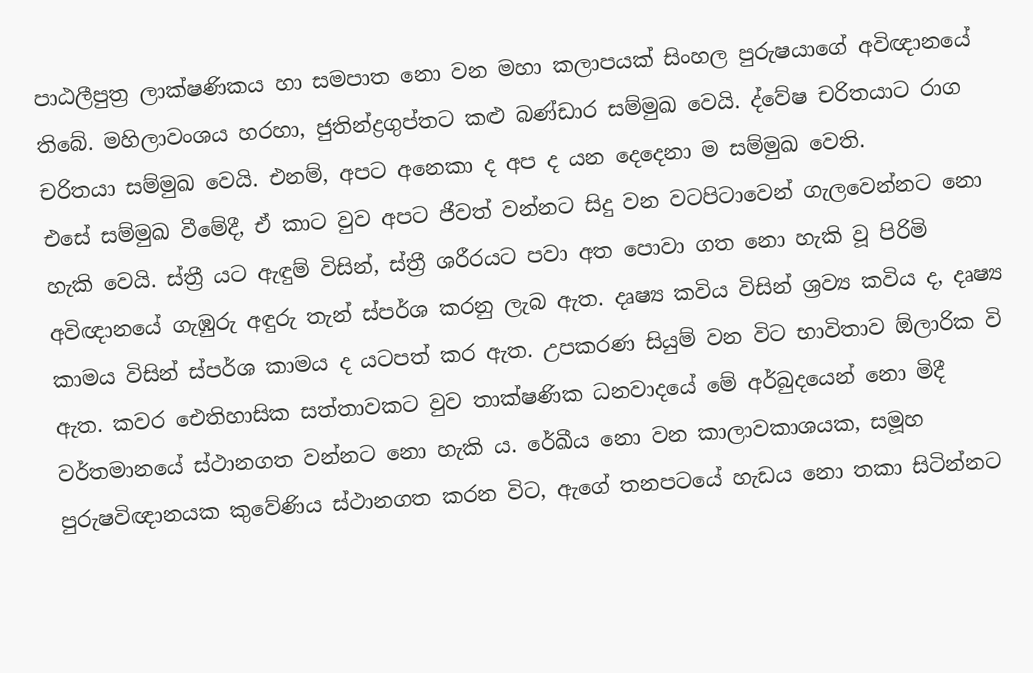පාඨලීපුත්‍ර ලාක්ෂණිකය හා සමපාත නො වන මහා කලාපයක් සිංහල පුරුෂයාගේ අවිඥානයේ තිබේ. මහිලාවංශය හරහා, ජුතින්ද්‍රගුප්තට කළු බණ්ඩාර සම්මුඛ වෙයි. ද්වේෂ චරිතයාට රාග චරිතයා සම්මුඛ වෙයි. එනම්, අපට අනෙකා ද අප ද යන දෙදෙනා ම සම්මුඛ වෙති.
එසේ සම්මුඛ වීමේදී, ඒ කාට වුව අපට ජීවත් වන්නට සිදු වන වටපිටාවෙන් ගැලවෙන්නට නො හැකි වෙයි. ස්ත්‍රී යට ඇඳුම් විසින්, ස්ත්‍රී ශරීරයට පවා අත පොවා ගත නො හැකි වූ පිරිමි අවිඥානයේ ගැඹුරු අඳුරු තැන් ස්පර්ශ කරනු ලැබ ඇත. දෘෂ්‍ය කවිය විසින් ශ්‍රව්‍ය කවිය ද, දෘෂ්‍ය කාමය විසින් ස්පර්ශ කාමය ද යටපත් කර ඇත. උපකරණ සියුම් වන විට භාවිතාව ඕලාරික වි ඇත. කවර ඓතිහාසික සත්තාවකට වුව තාක්ෂණික ධනවාදයේ මේ අර්බුදයෙන් නො මිදී වර්තමානයේ ස්ථානගත වන්නට නො හැකි ය. රේඛීය නො වන කාලාවකාශයක, සමූහ පුරුෂවිඥානයක කුවේණිය ස්ථානගත කරන විට, ඇගේ තනපටයේ හැඩය නො තකා සිටින්නට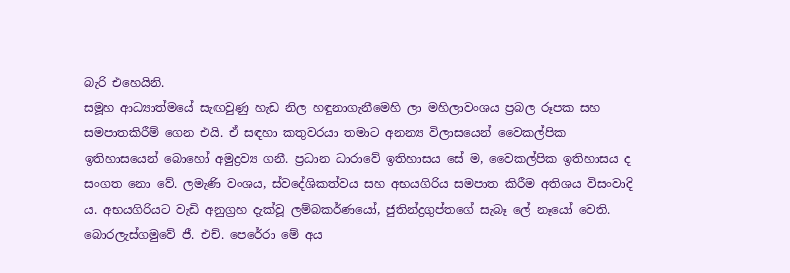බැරි එහෙයිනි.
සමූහ ආධ්‍යාත්මයේ සැඟවුණු හැඩ නිල හඳුනාගැනීමෙහි ලා මහිලාවංශය ප්‍රබල රූපක සහ සමපාතකිරීම් ගෙන එයි. ඒ සඳහා කතුවරයා තමාට අනන්‍ය විලාසයෙන් වෛකල්පික ඉතිහාසයෙන් බොහෝ අමුද්‍රව්‍ය ගනී. ප්‍රධාන ධාරාවේ ඉතිහාසය සේ ම, වෛකල්පික ඉතිහාසය ද සංගත නො වේ. ලමැණි වංශය, ස්වදේශිකත්වය සහ අභයගිරිය සමපාත කිරීම අතිශය විසංවාදි ය. අභයගිරියට වැඩි අනුග්‍රහ දැක්වූ ලම්බකර්ණයෝ, ජුතින්ද්‍රගුප්තගේ සැබෑ ලේ නෑයෝ වෙති. බොරලැස්ගමුවේ ජී. එච්. පෙරේරා මේ අය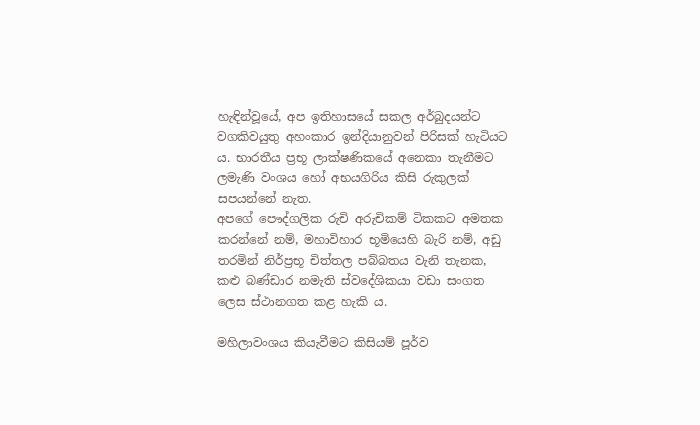හැඳින්වූයේ, අප ඉතිහාසයේ සකල අර්බුදයන්ට වගකිවයුතු අහංකාර ඉන්දියානුවන් පිරිසක් හැටියට ය. භාරතීය ප්‍රභූ ලාක්ෂණිකයේ අනෙකා තැනීමට ලමැණි වංශය හෝ අභයගිරිය කිසි රුකුලක් සපයන්නේ නැත.
අපගේ පෞද්ගලික රුචි අරුචිකම් ටිකකට අමතක කරන්නේ නම්, මහාවිහාර භූමියෙහි බැරි නම්, අඩු තරමින් නිර්ප්‍රභූ චිත්තල පබ්බතය වැනි තැනක, කළු බණ්ඩාර නමැති ස්වදේශිකයා වඩා සංගත ලෙස ස්ථානගත කළ හැකි ය.

මහිලාවංශය කියැවීමට කිසියම් පූර්ව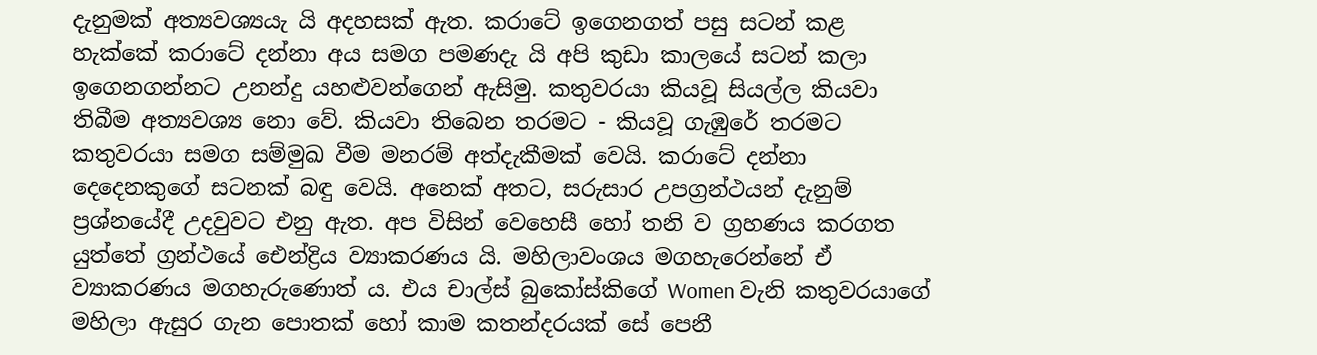දැනුමක් අත්‍යවශ්‍යයැ යි අදහසක් ඇත. කරාටේ ඉගෙනගත් පසු සටන් කළ හැක්කේ කරාටේ දන්නා අය සමග පමණදැ යි අපි කුඩා කාලයේ සටන් කලා ඉගෙනගන්නට උනන්දු යහළුවන්ගෙන් ඇසිමු. කතුවරයා කියවූ සියල්ල කියවා තිබීම අත්‍යවශ්‍ය නො වේ. කියවා තිබෙන තරමට - කියවූ ගැඹුරේ තරමට කතුවරයා සමග සම්මුඛ වීම මනරම් අත්දැකීමක් වෙයි. කරාටේ දන්නා දෙදෙනකුගේ සටනක් බඳු වෙයි. අනෙක් අතට, සරුසාර උපග්‍රන්ථයන් දැනුම් ප්‍රශ්නයේදී උදවුවට එනු ඇත. අප විසින් වෙහෙසී හෝ තනි ව ග්‍රහණය කරගත යුත්තේ ග්‍රන්ථයේ ඓන්ද්‍රිය ව්‍යාකරණය යි. මහිලාවංශය මගහැරෙන්නේ ඒ ව්‍යාකරණය මගහැරුණොත් ය. එය චාල්ස් බුකෝස්කිගේ Women වැනි කතුවරයාගේ මහිලා ඇසුර ගැන පොතක් හෝ කාම කතන්දරයක් සේ පෙනී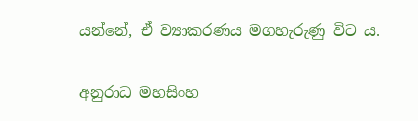යන්නේ, ඒ ව්‍යාකරණය මගහැරුණු විට ය.

අනුරාධ මහසිංහ